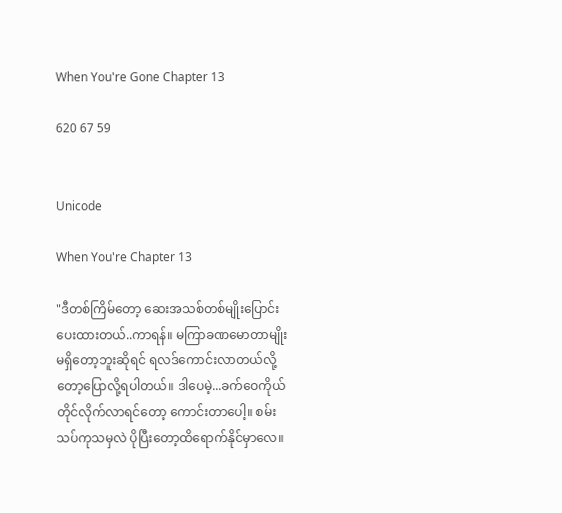When You're Gone Chapter 13

620 67 59


Unicode

When You're Chapter 13

"ဒီတစ်ကြိမ်တော့ ဆေးအသစ်တစ်မျိုးပြောင်းပေးထားတယ်..ကာရန်။ မကြာခဏမောတာမျိုးမရှိတော့ဘူးဆိုရင် ရလဒ်ကောင်းလာတယ်လို့တော့ပြောလို့ရပါတယ်။ ဒါပေမဲ့...ခက်ဝေကိုယ်တိုင်လိုက်လာရင်တော့ ကောင်းတာပေါ့။ စမ်းသပ်ကုသမှလဲ ပိုပြီးတော့ထိရောက်နိုင်မှာလေ။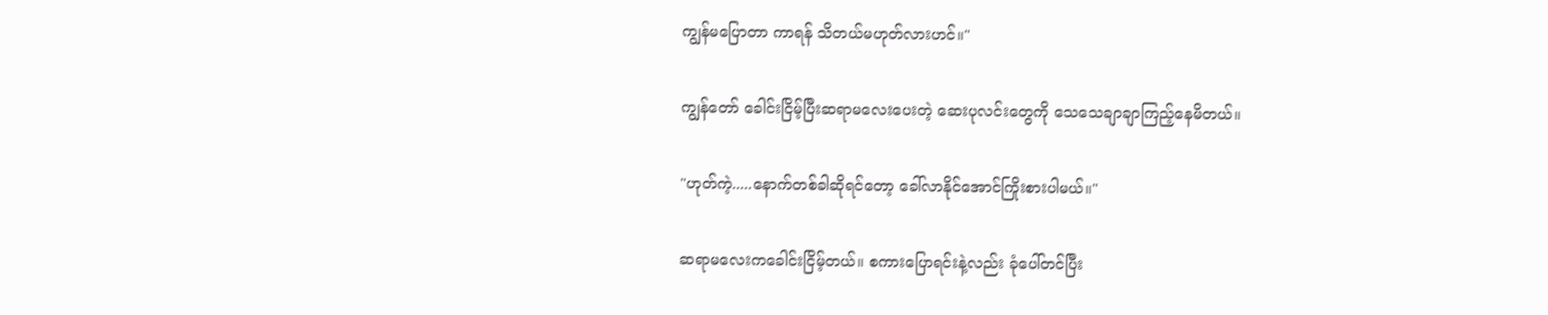ကျွန်မပြောတာ ကာရန် သိတယ်မဟုတ်လားဟင်။"

ကျွန်တော် ခေါင်းငြိမ့်ပြီးဆရာမလေးပေးတဲ့ ဆေးပုလင်းတွေကို သေသေချာချာကြည့်နေမိတယ်။

"ဟုတ်ကဲ့.....နောက်တစ်ခါဆိုရင်တော့ ခေါ်လာနိုင်အောင်ကြိုးစားပါမယ်။"

ဆရာမလေးကခေါင်းငြိမ့်တယ်။ စကားပြောရင်းနဲ့လည်း ခုံပေါ်တင်ပြီး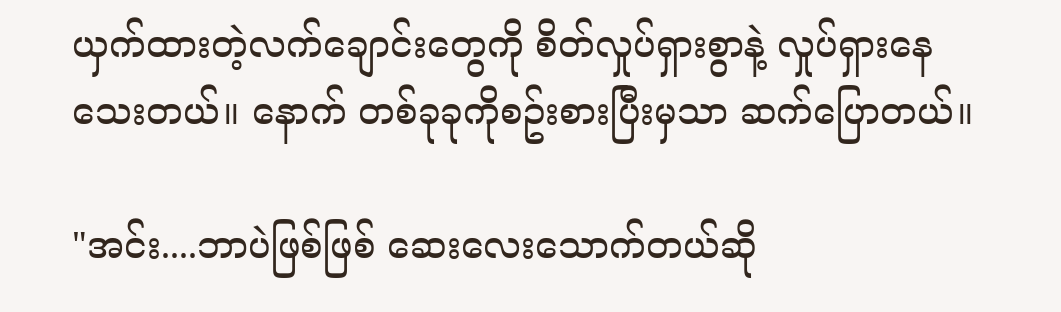ယှက်ထားတဲ့လက်ချောင်းတွေကို စိတ်လှုပ်ရှားစွာနဲ့ လှုပ်ရှားနေသေးတယ်။ နောက် တစ်ခုခုကိုစဥ်းစားပြီးမှသာ ဆက်ပြောတယ်။

"အင်း....ဘာပဲဖြစ်ဖြစ် ဆေးလေးသောက်တယ်ဆို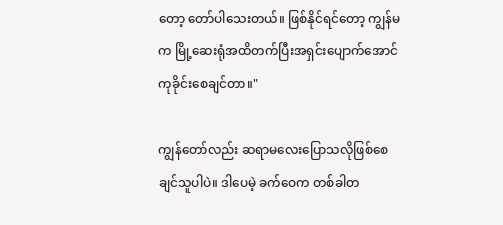တော့ တော်ပါသေးတယ်။ ဖြစ်နိုင်ရင်တော့ ကျွန်မက မြို့ဆေးရုံအထိတက်ပြီးအရှင်းပျောက်အောင် ကုခိုင်းစေချင်တာ။"

ကျွန်တော်လည်း ဆရာမလေးပြောသလိုဖြစ်စေချင်သူပါပဲ။ ဒါပေမဲ့ ခက်ဝေက တစ်ခါတ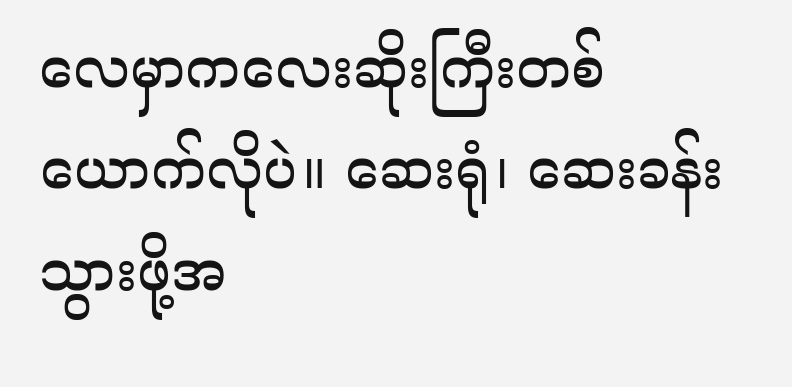လေမှာကလေးဆိုးကြီးတစ်ယောက်လိုပဲ။ ဆေးရုံ၊ ဆေးခန်းသွားဖို့အ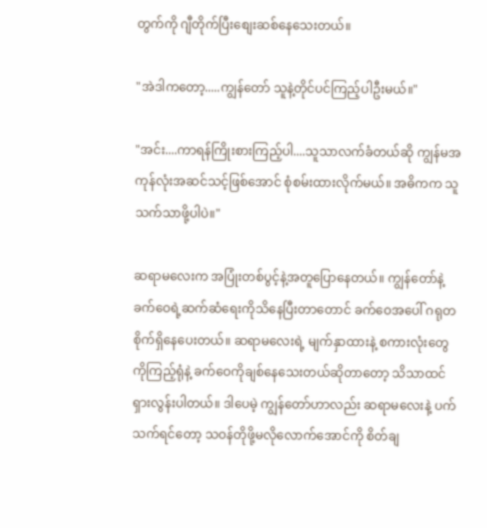တွက်ကို ဂျီတိုက်ပြီးစျေးဆစ်နေသေးတယ်။

"အဲဒါကတော့.....ကျွန်တော် သူနဲ့တိုင်ပင်ကြည့်ပါဦးမယ်။"

"အင်း....ကာရန်ကြိုးစားကြည့်ပါ....သူသာလက်ခံတယ်ဆို ကျွန်မအကုန်လုံးအဆင်သင့်ဖြစ်အောင် စုံစမ်းထားလိုက်မယ်။ အဓိကက သူသက်သာဖို့ပါပဲ။"

ဆရာမလေးက အပြုံးတစ်ပွင့်နဲ့အတူပြောနေတယ်။ ကျွန်တော်နဲ့ ခက်ဝေရဲ့ဆက်ဆံရေးကိုသိနေပြီးတာတောင် ခက်ဝေအပေါ် ဂရုတစိုက်ရှိနေပေးတယ်။ ဆရာမလေးရဲ့ မျက်နှာထားနဲ့ စကားလုံးတွေကိုကြည့်ရုံနဲ့ ခက်ဝေကိုချစ်နေသေးတယ်ဆိုတာတော့ သိသာထင်ရှားလွန်းပါတယ်။ ဒါပေမဲ့ ကျွန်တော်ဟာလည်း ဆရာမလေးနဲ့ ပက်သက်ရင်တော့ သဝန်တိုဖို့မလိုလောက်အောင်ကို စိတ်ချ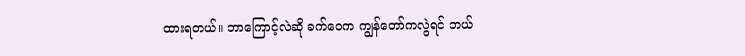ထားရတယ်။ ဘာကြောင့်လဲဆို ခက်ဝေက ကျွန်တော်ကလွဲရင် ဘယ်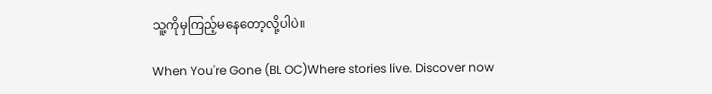သူ့ကိုမှကြည့်မနေတော့လို့ပါပဲ။

When You're Gone (BL OC)Where stories live. Discover now